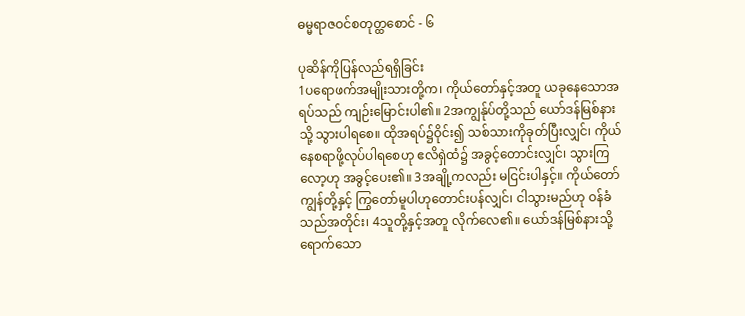ဓမ္မရာဇဝင်စတုတ္ထစောင် - ၆

ပုဆိန်ကိုပြန်လည်ရရှိခြင်း
1ပရောဖက်အမျိုးသားတို့က၊ ကိုယ်တော်နှင့်အတူ ယခုနေသောအရပ်သည် ကျဉ်းမြောင်းပါ၏။ 2အကျွန်ုပ်တို့သည် ယော်ဒန်မြစ်နားသို့ သွားပါရစေ။ ထိုအရပ်၌ဝိုင်း၍ သစ်သားကိုခုတ်ပြီးလျှင်၊ ကိုယ်နေစရာဖို့လုပ်ပါရစေဟု ဧလိရှဲထံ၌ အခွင့်တောင်းလျှင်၊ သွားကြလော့ဟု အခွင့်ပေး၏။ 3အချို့ကလည်း မငြင်းပါနှင့်။ ကိုယ်တော်ကျွန်တို့နှင့် ကြွတော်မူပါဟုတောင်းပန်လျှင်၊ ငါသွားမည်ဟု ဝန်ခံသည်အတိုင်း၊ 4သူတို့နှင့်အတူ လိုက်လေ၏။ ယော်ဒန်မြစ်နားသို့ ရောက်သော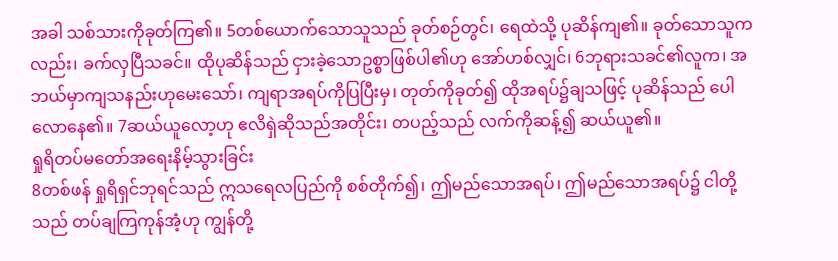အခါ သစ်သားကိုခုတ်ကြ၏။ 5တစ်ယောက်သောသူသည် ခုတ်စဉ်တွင်၊ ရေထဲသို့ ပုဆိန်ကျ၏။ ခုတ်သောသူကလည်း၊ ခက်လှပြီသခင်။ ထိုပုဆိန်သည် ငှားခဲ့သောဥစ္စာဖြစ်ပါ၏ဟု အော်ဟစ်လျှင်၊ 6ဘုရားသခင်၏လူက၊ အဘယ်မှာကျသနည်းဟုမေးသော်၊ ကျရာအရပ်ကိုပြပြီးမှ၊ တုတ်ကိုခုတ်၍ ထိုအရပ်၌ချသဖြင့် ပုဆိန်သည် ပေါလောနေ၏။ 7ဆယ်ယူလော့ဟု ဧလိရှဲဆိုသည်အတိုင်း၊ တပည့်သည် လက်ကိုဆန့်၍ ဆယ်ယူ၏။
ရှုရိတပ်မတော်အရေးနိမ့်သွားခြင်း
8တစ်ဖန် ရှုရိရှင်ဘုရင်သည် ဣသရေလပြည်ကို စစ်တိုက်၍၊ ဤမည်သောအရပ်၊ ဤမည်သောအရပ်၌ ငါတို့သည် တပ်ချကြကုန်အံ့ဟု ကျွန်တို့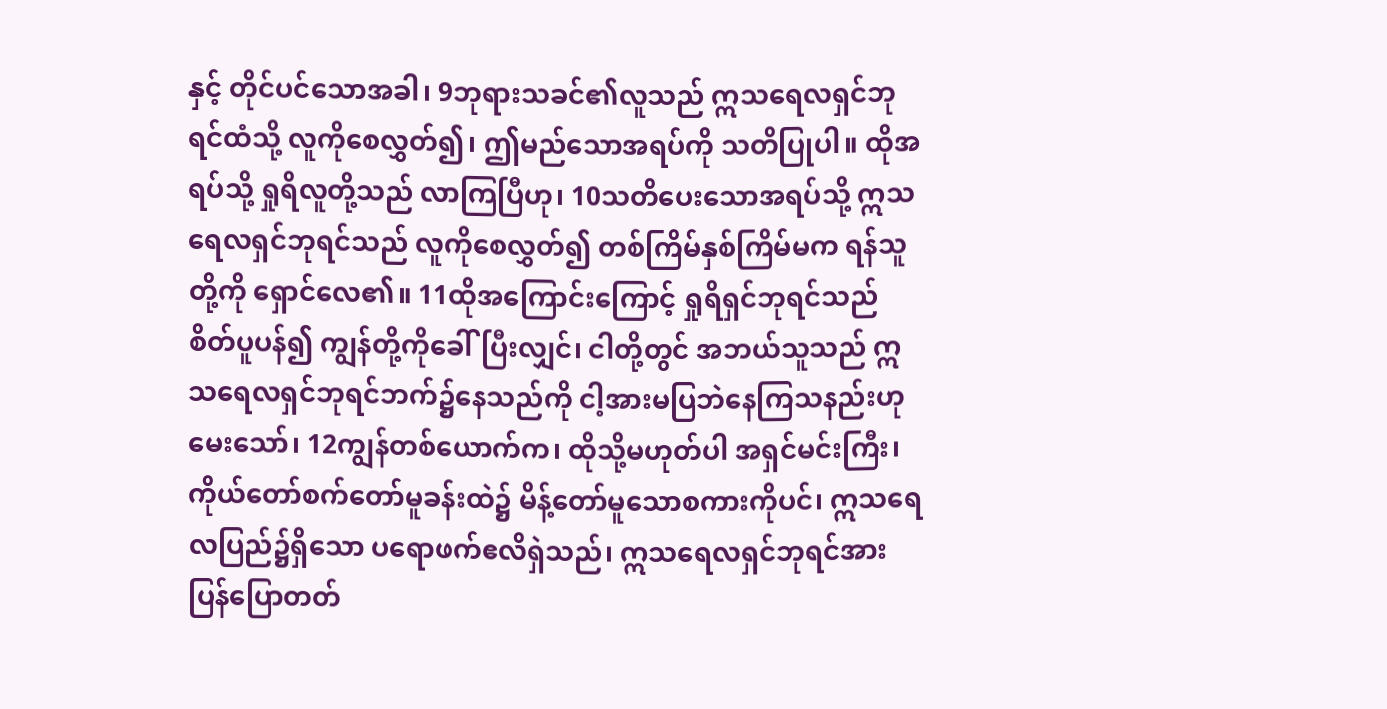နှင့် တိုင်ပင်သောအခါ၊ 9ဘုရားသခင်၏လူသည် ဣသရေလရှင်ဘုရင်ထံသို့ လူကိုစေလွှတ်၍၊ ဤမည်သောအရပ်ကို သတိပြုပါ။ ထိုအရပ်သို့ ရှုရိလူတို့သည် လာကြပြီဟု၊ 10သတိပေးသောအရပ်သို့ ဣသရေလရှင်ဘုရင်သည် လူကိုစေလွှတ်၍ တစ်ကြိမ်နှစ်ကြိမ်မက ရန်သူတို့ကို ရှောင်လေ၏။ 11ထိုအကြောင်းကြောင့် ရှုရိရှင်ဘုရင်သည် စိတ်ပူပန်၍ ကျွန်တို့ကိုခေါ်ပြီးလျှင်၊ ငါတို့တွင် အဘယ်သူသည် ဣသရေလရှင်ဘုရင်ဘက်၌နေသည်ကို ငါ့အားမပြဘဲနေကြသနည်းဟုမေးသော်၊ 12ကျွန်တစ်ယောက်က၊ ထိုသို့မဟုတ်ပါ အရှင်မင်းကြီး၊ ကိုယ်တော်စက်တော်မူခန်းထဲ၌ မိန့်တော်မူသောစကားကိုပင်၊ ဣသရေလပြည်၌ရှိသော ပရောဖက်ဧလိရှဲသည်၊ ဣသရေလရှင်ဘုရင်အား ပြန်ပြောတတ်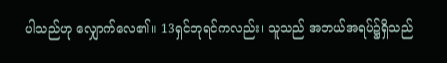ပါသည်ဟု လျှောက်လေ၏။ 13ရှင်ဘုရင်ကလည်း၊ သူသည် အဘယ်အရပ်၌ရှိသည်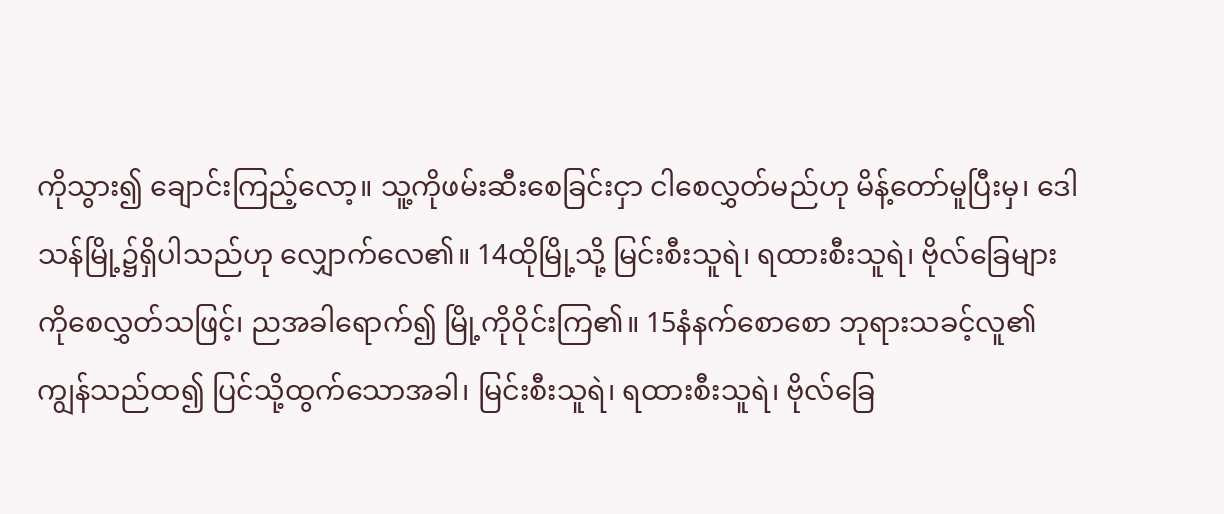ကိုသွား၍ ချောင်းကြည့်လော့။ သူ့ကိုဖမ်းဆီးစေခြင်းငှာ ငါစေလွှတ်မည်ဟု မိန့်တော်မူပြီးမှ၊ ဒေါသန်မြို့၌ရှိပါသည်ဟု လျှောက်လေ၏။ 14ထိုမြို့သို့ မြင်းစီးသူရဲ၊ ရထားစီးသူရဲ၊ ဗိုလ်ခြေများကိုစေလွှတ်သဖြင့်၊ ညအခါရောက်၍ မြို့ကိုဝိုင်းကြ၏။ 15နံနက်စောစော ဘုရားသခင့်လူ၏ကျွန်သည်ထ၍ ပြင်သို့ထွက်သောအခါ၊ မြင်းစီးသူရဲ၊ ရထားစီးသူရဲ၊ ဗိုလ်ခြေ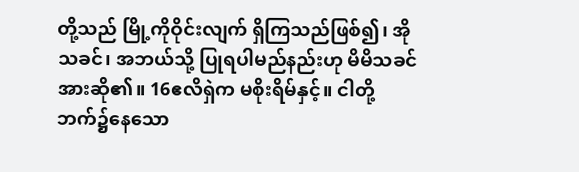တို့သည် မြို့ကိုဝိုင်းလျက် ရှိကြသည်ဖြစ်၍၊ အိုသခင်၊ အဘယ်သို့ ပြုရပါမည်နည်းဟု မိမိသခင်အားဆို၏။ 16ဧလိရှဲက မစိုးရိမ်နှင့်။ ငါတို့ဘက်၌နေသော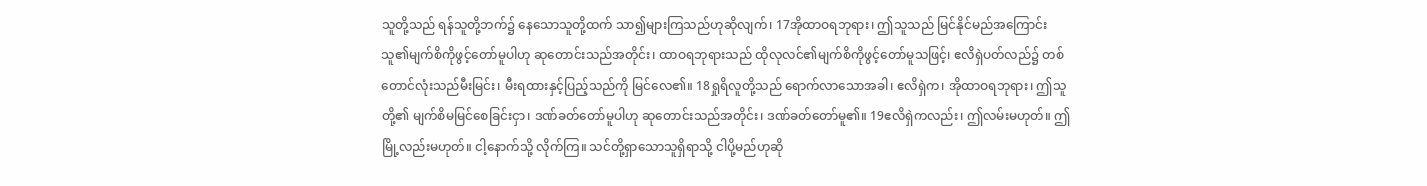သူတို့သည် ရန်သူတို့ဘက်၌ နေသောသူတို့ထက် သာ၍များကြသည်ဟုဆိုလျက်၊ 17အိုထာဝရဘုရား၊ ဤသူသည် မြင်နိုင်မည်အကြောင်း သူ၏မျက်စိကိုဖွင့်တော်မူပါဟု ဆုတောင်းသည်အတိုင်း၊ ထာဝရဘုရားသည် ထိုလုလင်၏မျက်စိကိုဖွင့်တော်မူသဖြင့်၊ ဧလိရှဲပတ်လည်၌ တစ်တောင်လုံးသည်မီးမြင်း၊ မီးရထားနှင့်ပြည့်သည်ကို မြင်လေ၏။ 18ရှုရိလူတို့သည် ရောက်လာသောအခါ၊ ဧလိရှဲက၊ အိုထာဝရဘုရား၊ ဤသူတို့၏ မျက်စိမမြင်စေခြင်းငှာ၊ ဒဏ်ခတ်တော်မူပါဟု ဆုတောင်းသည်အတိုင်း၊ ဒဏ်ခတ်တော်မူ၏။ 19ဧလိရှဲကလည်း၊ ဤလမ်းမဟုတ်။ ဤမြို့လည်းမဟုတ်။ ငါ့နောက်သို့ လိုက်ကြ။ သင်တို့ရှာသောသူရှိရာသို့ ငါပို့မည်ဟုဆို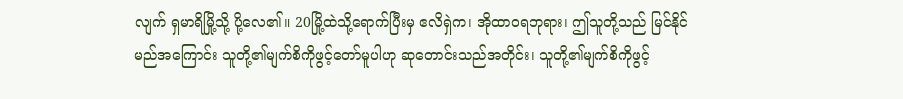လျက် ရှမာရိမြို့သို့ ပို့လေ၏။ 20မြို့ထဲသို့ရောက်ပြီးမှ ဧလိရှဲက၊ အိုထာဝရဘုရား၊ ဤသူတို့သည် မြင်နိုင်မည်အကြောင်း သူတို့၏မျက်စိကိုဖွင့်တော်မူပါဟု ဆုတောင်းသည်အတိုင်း၊ သူတို့၏မျက်စိကိုဖွင့်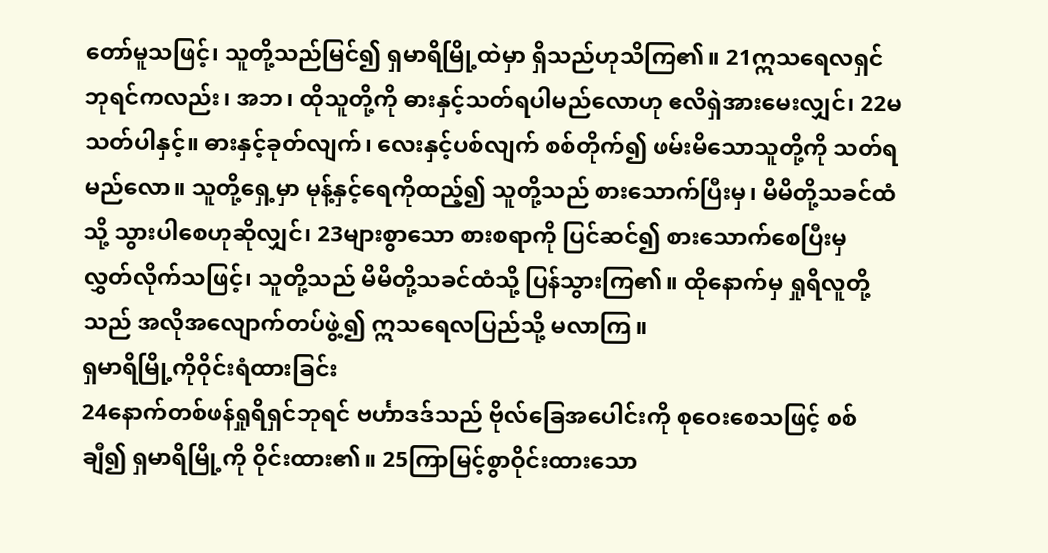တော်မူသဖြင့်၊ သူတို့သည်မြင်၍ ရှမာရိမြို့ထဲမှာ ရှိသည်ဟုသိကြ၏။ 21ဣသရေလရှင်ဘုရင်ကလည်း၊ အဘ၊ ထိုသူတို့ကို ဓားနှင့်သတ်ရပါမည်လောဟု ဧလိရှဲအားမေးလျှင်၊ 22မသတ်ပါနှင့်။ ဓားနှင့်ခုတ်လျက်၊ လေးနှင့်ပစ်လျက် စစ်တိုက်၍ ဖမ်းမိသောသူတို့ကို သတ်ရမည်လော။ သူတို့ရှေ့မှာ မုန့်နှင့်ရေကိုထည့်၍ သူတို့သည် စားသောက်ပြီးမှ၊ မိမိတို့သခင်ထံသို့ သွားပါစေဟုဆိုလျှင်၊ 23များစွာသော စားစရာကို ပြင်ဆင်၍ စားသောက်စေပြီးမှ လွှတ်လိုက်သဖြင့်၊ သူတို့သည် မိမိတို့သခင်ထံသို့ ပြန်သွားကြ၏။ ထိုနောက်မှ ရှုရိလူတို့သည် အလိုအလျောက်တပ်ဖွဲ့၍ ဣသရေလပြည်သို့ မလာကြ။
ရှမာရိမြို့ကိုဝိုင်းရံထားခြင်း
24နောက်တစ်ဖန်ရှုရိရှင်ဘုရင် ဗင်္ဟာဒဒ်သည် ဗိုလ်ခြေအပေါင်းကို စုဝေးစေသဖြင့် စစ်ချီ၍ ရှမာရိမြို့ကို ဝိုင်းထား၏။ 25ကြာမြင့်စွာဝိုင်းထားသော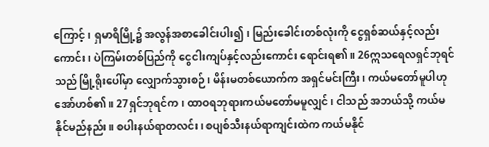ကြောင့်၊ ရှမာရိမြို့၌ အလွန်အစာခေါင်းပါး၍၊ မြည်းခေါင်းတစ်လုံးကို ငွေရှစ်ဆယ်နှင့်လည်းကောင်း၊ ပဲကြမ်းတစ်ပြည်ကို ငွေငါးကျပ်နှင့်လည်းကောင်း ရောင်းရ၏။ 26ဣသရေလရှင်ဘုရင်သည် မြို့ရိုးပေါ်မှာ လျှောက်သွားစဉ်၊ မိန်းမတစ်ယောက်က အရှင်မင်းကြီး၊ ကယ်မတော်မူပါဟု အော်ဟစ်၏။ 27ရှင်ဘုရင်က၊ ထာဝရဘုရားကယ်မတော်မမူလျှင်၊ ငါသည် အဘယ်သို့ ကယ်မနိုင်မည်နည်း။ စပါးနယ်ရာတလင်း၊ စပျစ်သီးနယ်ရာကျင်းထဲက ကယ်မနိုင်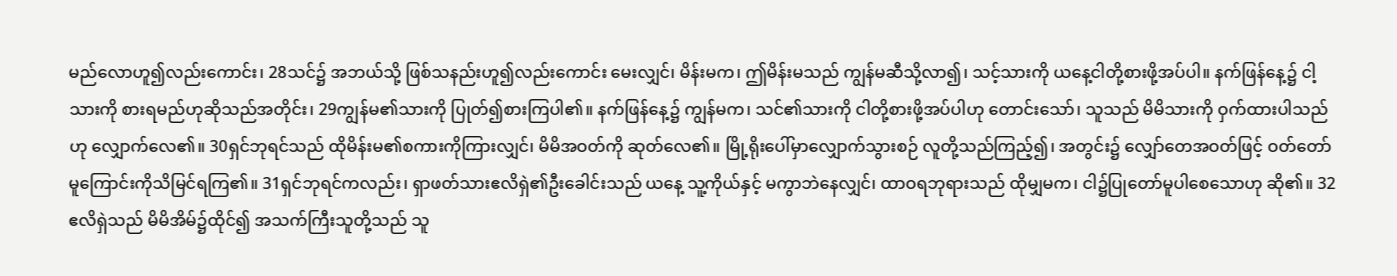မည်လောဟူ၍လည်းကောင်း၊ 28သင်၌ အဘယ်သို့ ဖြစ်သနည်းဟူ၍လည်းကောင်း မေးလျှင်၊ မိန်းမက၊ ဤမိန်းမသည် ကျွန်မဆီသို့လာ၍၊ သင့်သားကို ယနေ့ငါတို့စားဖို့အပ်ပါ။ နက်ဖြန်နေ့၌ ငါ့သားကို စားရမည်ဟုဆိုသည်အတိုင်း၊ 29ကျွန်မ၏သားကို ပြုတ်၍စားကြပါ၏။ နက်ဖြန်နေ့၌ ကျွန်မက၊ သင်၏သားကို ငါတို့စားဖို့အပ်ပါဟု တောင်းသော်၊ သူသည် မိမိသားကို ဝှက်ထားပါသည်ဟု လျှောက်လေ၏။ 30ရှင်ဘုရင်သည် ထိုမိန်းမ၏စကားကိုကြားလျှင်၊ မိမိအဝတ်ကို ဆုတ်လေ၏။ မြို့ရိုးပေါ်မှာလျှောက်သွားစဉ် လူတို့သည်ကြည့်၍၊ အတွင်း၌ လျှော်တေအဝတ်ဖြင့် ဝတ်တော်မူကြောင်းကိုသိမြင်ရကြ၏။ 31ရှင်ဘုရင်ကလည်း၊ ရှာဖတ်သားဧလိရှဲ၏ဦးခေါင်းသည် ယနေ့ သူ့ကိုယ်နှင့် မကွာဘဲနေလျှင်၊ ထာဝရဘုရားသည် ထိုမျှမက၊ ငါ၌ပြုတော်မူပါစေသောဟု ဆို၏။ 32ဧလိရှဲသည် မိမိအိမ်၌ထိုင်၍ အသက်ကြီးသူတို့သည် သူ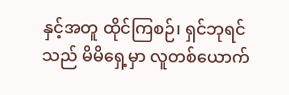နှင့်အတူ ထိုင်ကြစဉ်၊ ရှင်ဘုရင်သည် မိမိရှေ့မှာ လူတစ်ယောက်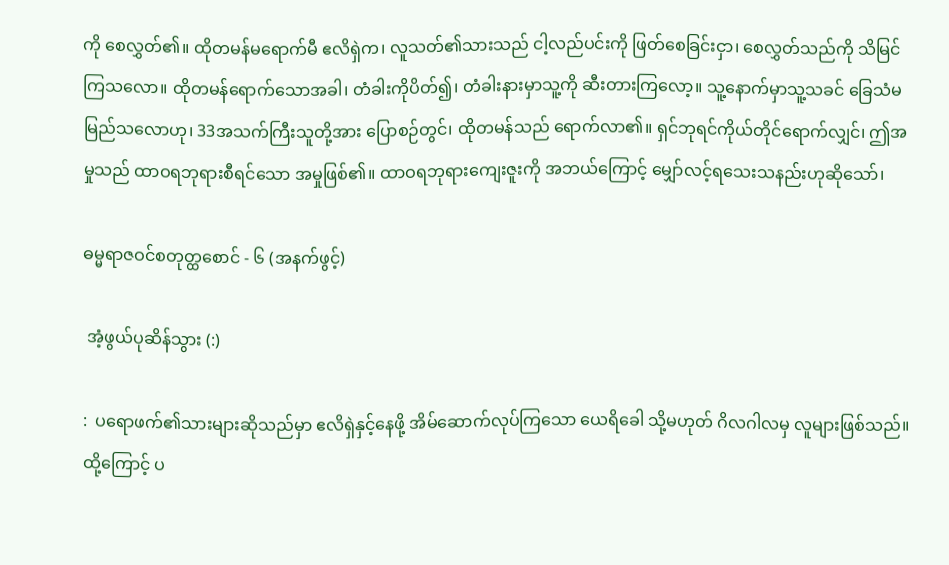ကို စေလွှတ်၏။ ထိုတမန်မရောက်မီ ဧလိရှဲက၊ လူသတ်၏သားသည် ငါ့လည်ပင်းကို ဖြတ်စေခြင်းငှာ၊ စေလွှတ်သည်ကို သိမြင်ကြသလော။ ထိုတမန်ရောက်သောအခါ၊ တံခါးကိုပိတ်၍၊ တံခါးနားမှာသူ့ကို ဆီးတားကြလော့။ သူ့နောက်မှာသူ့သခင် ခြေသံမမြည်သလောဟု၊ 33အသက်ကြီးသူတို့အား ပြောစဉ်တွင်၊ ထိုတမန်သည် ရောက်လာ၏။ ရှင်ဘုရင်ကိုယ်တိုင်ရောက်လျှင်၊ ဤအမှုသည် ထာဝရဘုရားစီရင်သော အမှုဖြစ်၏။ ထာဝရဘုရားကျေးဇူးကို အဘယ်ကြောင့် မျှော်လင့်ရသေးသနည်းဟုဆိုသော်၊

ဓမ္မရာဇဝင်စတုတ္ထစောင် - ၆ (အနက်ဖွင့်)

 အံ့ဖွယ်ပုဆိန်သွား (:)

:  ပရောဖက်၏သားများဆိုသည်မှာ ဧလိရှဲနှင့်နေဖို့ အိမ်ဆောက်လုပ်ကြသော ယေရိခေါ သို့မဟုတ် ဂိလဂါလမှ လူများဖြစ်သည်။ ထို့ကြောင့် ပ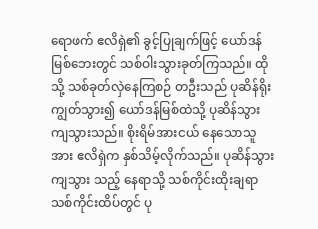ရောဖက် ဧလိရှဲ၏ ခွင့်ပြုချက်ဖြင့် ယော်ဒန်မြစ်ဘေးတွင် သစ်ဝါးသွားခုတ်ကြသည်။ ထိုသို့ သစ်ခုတ်လှဲနေကြစဉ် တဦးသည် ပုဆိန်ရိုးကျွတ်သွား၍ ယော်ဒန်မြစ်ထဲသို့ ပုဆိန်သွား ကျသွားသည်။ စိုးရိမ်အားငယ် နေသောသူအား ဧလိရှဲက နှစ်သိမ့်လိုက်သည်။ ပုဆိန်သွားကျသွား သည့် နေရာသို့ သစ်ကိုင်းထိုးချရာ သစ်ကိုင်းထိပ်တွင် ပု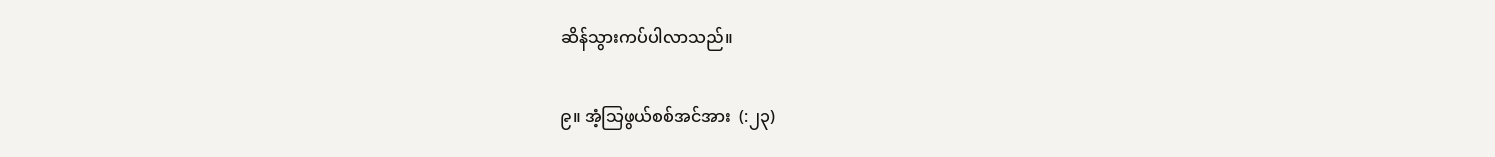ဆိန်သွားကပ်ပါလာသည်။

၉။ အံ့သြဖွယ်စစ်အင်အား  (:၂၃)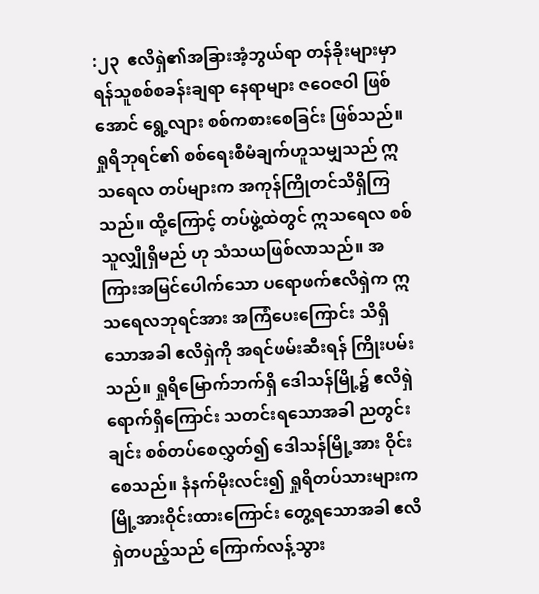:၂၃  ဧလိရှဲ၏အခြားအံ့ဘွယ်ရာ တန်ခိုးများမှာ ရန်သူစစ်စခန်းချရာ နေရာများ ဇဝေဇဝါ ဖြစ်အောင် ရွေ့လျား စစ်ကစားစေခြင်း ဖြစ်သည်။ ရှုရိဘုရင်၏ စစ်ရေးစီမံချက်ဟူသမျှသည် ဣသရေလ တပ်များက အကုန်ကြိုတင်သိရှိကြသည်။ ထို့ကြောင့် တပ်ဖွဲ့ထဲတွင် ဣသရေလ စစ်သူလျှိုရှိမည် ဟု သံသယဖြစ်လာသည်။ အကြားအမြင်ပေါက်သော ပရောဖက်ဧလိရှဲက ဣသရေလဘုရင်အား အကြံပေးကြောင်း သိရှိသောအခါ ဧလိရှဲကို အရင်ဖမ်းဆီးရန် ကြိုးပမ်းသည်။ ရှုရိမြောက်ဘက်ရှိ ဒေါသန်မြို့၌ ဧလိရှဲရောက်ရှိကြောင်း သတင်းရသောအခါ ညတွင်းချင်း စစ်တပ်စေလွှတ်၍ ဒေါသန်မြို့အား ဝိုင်းစေသည်။ နံနက်မိုးလင်း၍ ရှုရိတပ်သားများက မြို့အားဝိုင်းထားကြောင်း တွေ့ရသောအခါ ဧလိရှဲတပည့်သည် ကြောက်လန့်သွား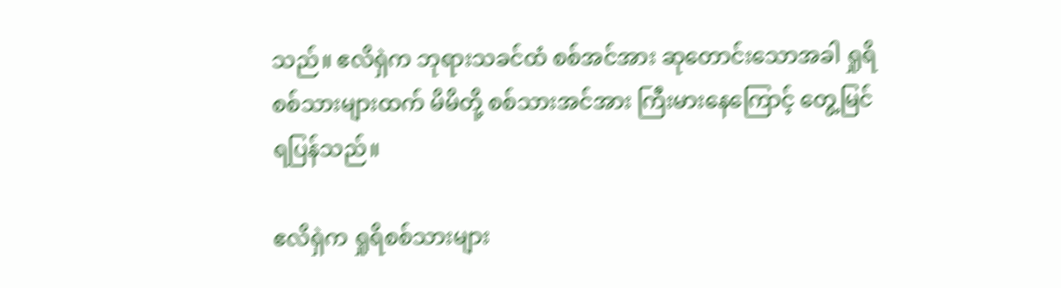သည်။ ဧလိရှဲက ဘုရားသခင်ထံ စစ်အင်အား ဆုတောင်းသောအခါ ရှုရိစစ်သားများထက် မိမိတို့ စစ်သားအင်အား ကြီးမားနေကြောင့် တွေ့မြင်ရပြန်သည်။

ဧလိရှဲက ရှုရိစစ်သားများ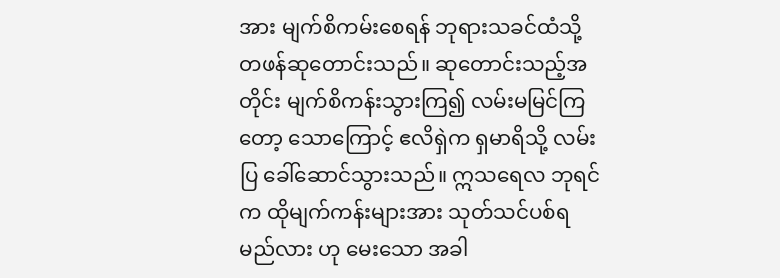အား မျက်စိကမ်းစေရန် ဘုရားသခင်ထံသို့ တဖန်ဆုတောင်းသည်။ ဆုတောင်းသည့်အတိုင်း မျက်စိကန်းသွားကြ၍ လမ်းမမြင်ကြတော့ သောကြောင့် ဧလိရှဲက ရှမာရိသို့ လမ်းပြ ခေါ်ဆောင်သွားသည်။ ဣသရေလ ဘုရင်က ထိုမျက်ကန်းများအား သုတ်သင်ပစ်ရမည်လား ဟု မေးသော အခါ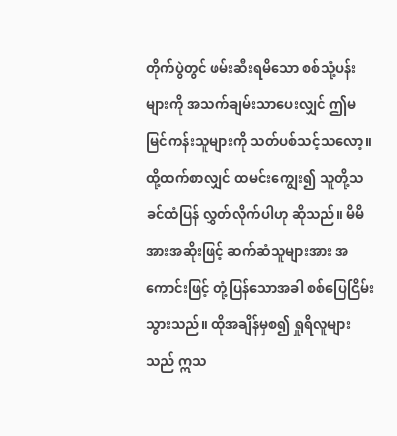တိုက်ပွဲတွင် ဖမ်းဆီးရမိသော စစ်သုံ့ပန်းများကို အသက်ချမ်းသာပေးလျှင် ဤမမြင်ကန်းသူများကို သတ်ပစ်သင့်သလော့။ ထို့ထက်စာလျှင် ထမင်းကျွေး၍ သူတို့သခင်ထံပြန် လွှတ်လိုက်ပါဟု ဆိုသည်။ မိမိအားအဆိုးဖြင့် ဆက်ဆံသူများအား အကောင်းဖြင့် တုံ့ပြန်သောအခါ စစ်ပြေငြိမ်းသွားသည်။ ထိုအချိန်မှစ၍ ရှုရိလူများသည် ဣသ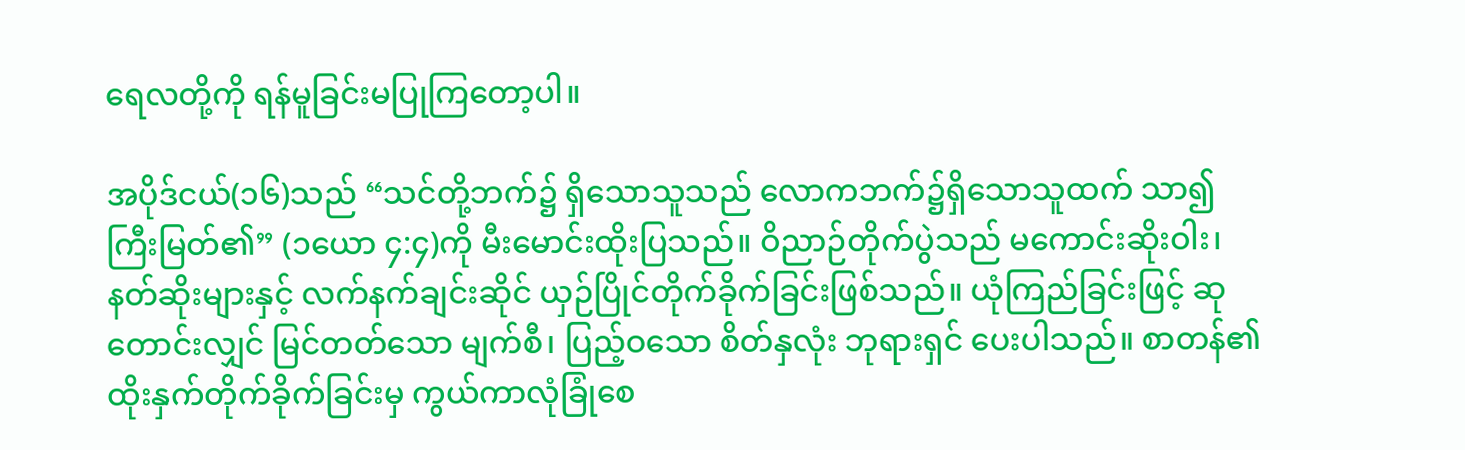ရေလတို့ကို ရန်မူခြင်းမပြုကြတော့ပါ။

အပိုဒ်ငယ်(၁၆)သည် “သင်တို့ဘက်၌ ရှိသောသူသည် လောကဘက်၌ရှိသောသူထက် သာ၍ကြီးမြတ်၏” (၁ယော ၄:၄)ကို မီးမောင်းထိုးပြသည်။ ဝိညာဉ်တိုက်ပွဲသည် မကောင်းဆိုးဝါး၊ နတ်ဆိုးများနှင့် လက်နက်ချင်းဆိုင် ယှဉ်ပြိုင်တိုက်ခိုက်ခြင်းဖြစ်သည်။ ယုံကြည်ခြင်းဖြင့် ဆုတောင်းလျှင် မြင်တတ်သော မျက်စီ၊ ပြည့်ဝသော စိတ်နှလုံး ဘုရားရှင် ပေးပါသည်။ စာတန်၏ ထိုးနှက်တိုက်ခိုက်ခြင်းမှ ကွယ်ကာလုံခြုံစေ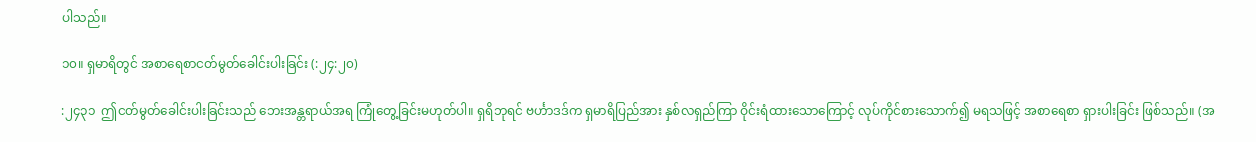ပါသည်။

၁၀။ ရှမာရိတွင် အစာရေစာငတ်မွတ်ခေါင်းပါးခြင်း (:၂၄:၂၀)

:၂၄၃၁  ဤငတ်မွတ်ခေါင်းပါးခြင်းသည် ဘေးအန္တရာယ်အရ ကြုံတွေ့ခြင်းမဟုတ်ပါ။ ရှရိဘုရင် ဗင်္ဟာဒဒ်က ရှမာရိပြည်အား နှစ်လရှည်ကြာ ဝိုင်းရံထားသောကြောင့် လုပ်ကိုင်စားသောက်၍ မရသဖြင့် အစာရေစာ ရှားပါးခြင်း ဖြစ်သည်။ (အ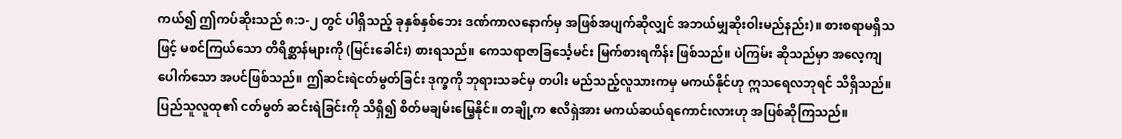ကယ်၍ ဤကပ်ဆိုးသည် ၈:၁-၂ တွင် ပါရှိသည့် ခုနှစ်နှစ်ဘေး ဒဏ်ကာလနောက်မှ အဖြစ်အပျက်ဆိုလျှင် အဘယ်မျှဆိုးဝါးမည်နည်း)။ စားစရာမရှိသဖြင့် မစင်ကြယ်သော တိရိစ္ဆာန်များကို (မြင်းခေါင်း) စားရသည်။ ကေသရာဇာခြင်္သေ့မင်း မြက်စားရကိန်း ဖြစ်သည်။ ပဲကြမ်း ဆိုသည်မှာ အလေ့ကျပေါက်သော အပင်ဖြစ်သည်။ ဤဆင်းရဲငတ်မွတ်ခြင်း ဒုက္ခကို ဘုရားသခင်မှ တပါး မည်သည့်လူသားကမှ မကယ်နိုင်ဟု ဣသရေလဘုရင် သိရှိသည်။ ပြည်သူလူထု၏ ငတ်မွတ် ဆင်းရဲခြင်းကို သိရှိ၍ စိတ်မချမ်းမြေ့နိုင်။ တချို့က ဧလိရှဲအား မကယ်ဆယ်ရကောင်းလားဟု အပြစ်ဆိုကြသည်။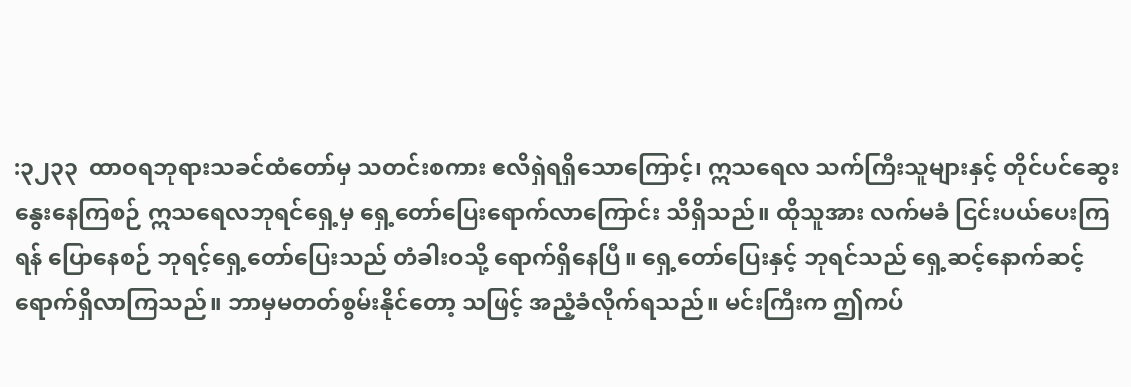:၃၂၃၃  ထာဝရဘုရားသခင်ထံတော်မှ သတင်းစကား ဧလိရှဲရရှိသောကြောင့်၊ ဣသရေလ သက်ကြီးသူများနှင့် တိုင်ပင်ဆွေးနွေးနေကြစဉ် ဣသရေလဘုရင်ရှေ့မှ ရှေ့တော်ပြေးရောက်လာကြောင်း သိရှိသည်။ ထိုသူအား လက်မခံ ငြင်းပယ်ပေးကြရန် ပြောနေစဉ် ဘုရင့်ရှေ့တော်ပြေးသည် တံခါးဝသို့ ရောက်ရှိနေပြီ။ ရှေ့တော်ပြေးနှင့် ဘုရင်သည် ရှေ့ဆင့်နောက်ဆင့် ရောက်ရှိလာကြသည်။ ဘာမှမတတ်စွမ်းနိုင်တော့ သဖြင့် အညံ့ခံလိုက်ရသည်။ မင်းကြီးက ဤကပ်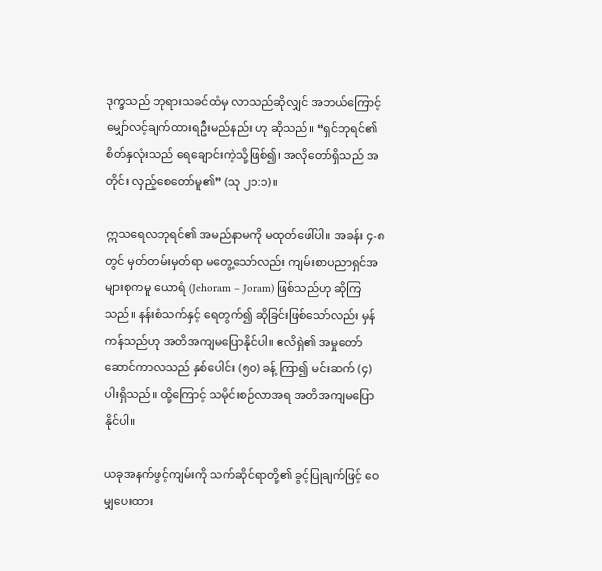ဒုက္ခသည် ဘုရားသခင်ထံမှ လာသည်ဆိုလျှင် အဘယ်ကြောင့် မျှော်လင့်ချက်ထားရဦးမည်နည်း ဟု ဆိုသည်။ “ရှင်ဘုရင်၏ စိတ်နှလုံးသည် ရေချောင်းကဲ့သို့ဖြစ်၍၊ အလိုတော်ရှိသည် အတိုင်း လှည့်စေတော်မူ၏” (သု ၂၁:၁)။

ဣသရေလဘုရင်၏ အမည်နာမကို မထုတ်ဖေါ်ပါ။ အခန်း ၄-၈ တွင် မှတ်တမ်းမှတ်ရာ မတွေ့သော်လည်း ကျမ်းစာပညာရှင်အများစုကမူ ယောရံ (Jehoram – Joram) ဖြစ်သည်ဟု ဆိုကြသည်။ နန်းစံသက်နှင့် ရေတွက်၍ ဆိုခြင်းဖြစ်သော်လည်း မှန်ကန်သည်ဟု အတိအကျမပြောနိုင်ပါ။ ဧလိရှဲ၏ အမှုတော်ဆောင်ကာလသည် နှစ်ပေါင်း (၅၀) ခန့် ကြာ၍ မင်းဆက် (၄)ပါးရှိသည်။ ထို့ကြောင့် သမိုင်းစဉ်လာအရ အတိအကျမပြောနိုင်ပါ။

ယခုအနက်ဖွင့်ကျမ်းကို သက်ဆိုင်ရာတို့၏ ခွင့်ပြုချက်ဖြင့် ဝေမျှပေးထား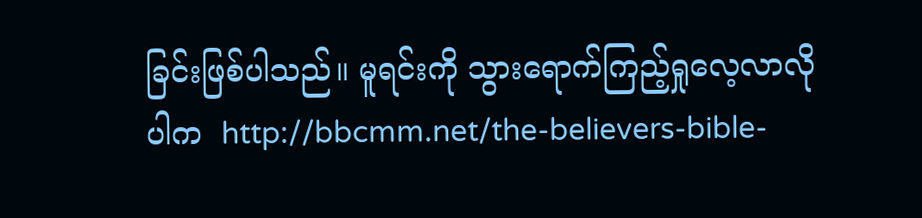ခြင်းဖြစ်ပါသည်။ မူရင်းကို သွားရောက်ကြည့်ရှုလေ့လာလိုပါက  http://bbcmm.net/the-believers-bible-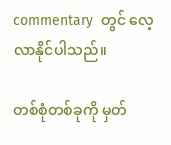commentary  တွင် လေ့လာနိုင်ပါသည်။

တစ်စုံတစ်ခုကို မှတ်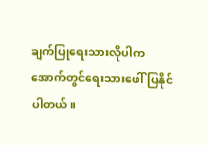ချက်ပြုရေးသားလိုပါက အောက်တွင်ရေးသားဖေါ်ပြနိုင်ပါတယ်။